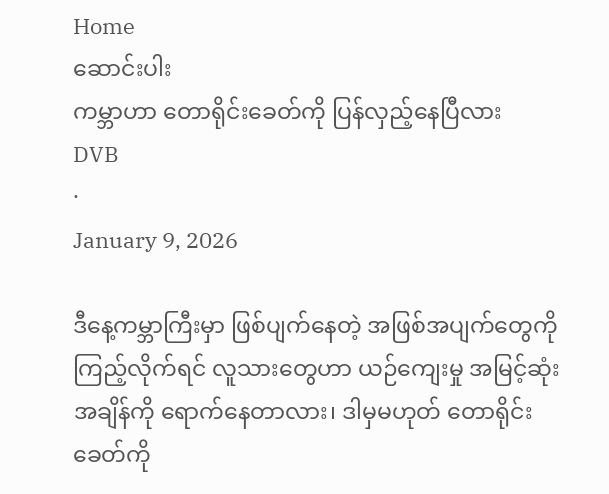Home
ဆောင်းပါး
ကမ္ဘာဟာ တောရိုင်းခေတ်ကို ပြန်လှည့်နေပြီလား
DVB
·
January 9, 2026

ဒီနေ့ကမ္ဘာကြီးမှာ ဖြစ်ပျက်နေတဲ့ အဖြစ်အပျက်တွေကို ကြည့်လိုက်ရင် လူသားတွေဟာ ယဉ်ကျေးမှု အမြင့်ဆုံးအချိန်ကို ရောက်နေတာလား၊ ဒါမှမဟုတ် တောရိုင်းခေတ်ကို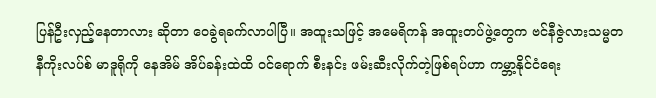ပြန်ဦးလှည့်နေတာလား ဆိုတာ ဝေခွဲရခက်လာပါပြီ။ အထူးသဖြင့် အမေရိကန် အထူးတပ်ဖွဲ့တွေက ဗင်နီဇွဲလားသမ္မတ နီကိုးလပ်စ် မာဒူရိုကို နေအိမ် အိပ်ခန်းထဲထိ ဝင်ရောက် စီးနင်း ဖမ်းဆီးလိုက်တဲ့ဖြစ်ရပ်ဟာ ကမ္ဘာ့နိုင်ငံရေး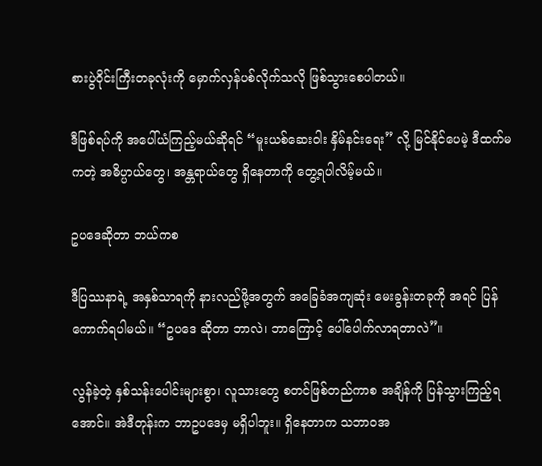စားပွဲဝိုင်းကြီးတခုလုံးကို မှောက်လှန်ပစ်လိုက်သလို ဖြစ်သွားစေပါတယ်။

ဒီဖြစ်ရပ်ကို အပေါ်ယံကြည့်မယ်ဆိုရင် “မူးယစ်ဆေးဝါး နှိမ်နင်းရေး” လို့ မြင်နိုင်ပေမဲ့ ဒီထက်မကတဲ့ အဓိပ္ပာယ်တွေ၊ အန္တရာယ်တွေ ရှိနေတာကို တွေ့ရပါလိမ့်မယ်။

ဥပဒေဆိုတာ ဘယ်ကစ

ဒီပြဿနာရဲ့ အနှစ်သာရကို နားလည်ဖို့အတွက် အခြေခံအကျဆုံး မေးခွန်းတခုကို အရင် ပြန်ကောက်ရပါမယ်။ “ဥပဒေ ဆိုတာ ဘာလဲ၊ ဘာကြောင့် ပေါ်ပေါက်လာရတာလဲ”။

လွန်ခဲ့တဲ့ နှစ်သန်းပေါင်းများစွာ၊ လူသားတွေ စတင်ဖြစ်တည်ကာစ အချိန်ကို ပြန်သွားကြည့်ရအောင်။ အဲဒီတုန်းက ဘာဥပဒေမှ မရှိပါဘူး။ ရှိနေတာက သဘာဝအ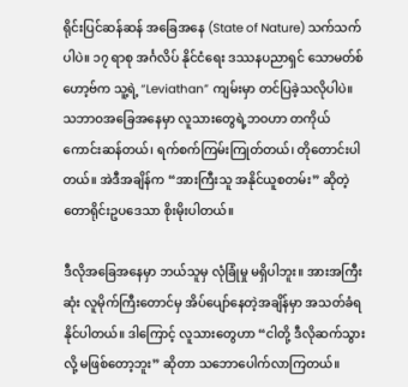ရိုင်းပြင်ဆန်ဆန် အခြေအနေ (State of Nature) သက်သက်ပါပဲ။ ၁၇ ရာစု အင်္ဂလိပ် နိုင်ငံရေး ဒဿနပညာရှင် သောမတ်စ်ဟော့ဗ်က သူ့ရဲ့ “Leviathan” ကျမ်းမှာ တင်ပြခဲ့သလိုပါပဲ။ သဘာဝအခြေအနေမှာ လူသားတွေရဲ့ဘဝဟာ တကိုယ်ကောင်းဆန်တယ်၊ ရက်စက်ကြမ်းကြုတ်တယ်၊ တိုတောင်းပါတယ်။ အဲဒီအချိန်က “အားကြီးသူ အနိုင်ယူစတမ်း” ဆိုတဲ့ တောရိုင်းဥပဒေသာ စိုးမိုးပါတယ်။

ဒီလိုအခြေအနေမှာ ဘယ်သူမှ လုံခြုံမှု မရှိပါဘူး။ အားအကြီးဆုံး လူမိုက်ကြီးတောင်မှ အိပ်ပျော်နေတဲ့အချိန်မှာ အသတ်ခံရနိုင်ပါတယ်။ ဒါကြောင့် လူသားတွေဟာ “ငါတို့ ဒီလိုဆက်သွားလို့ မဖြစ်တော့ဘူး” ဆိုတာ သဘောပေါက်လာကြတယ်။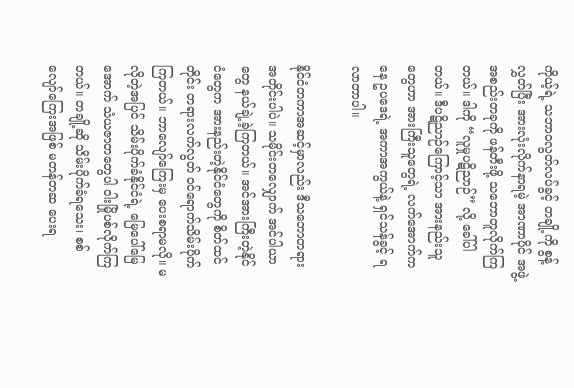ကိုယ့်ရဲ့ သဘာဝလွတ်လပ်ခွင့် တချို့ကို စွန့်လွှတ်ပြီး အားလုံးလိုက်နာရမဲ့ အာဏာပိုင် အဖွဲ့အစည်းတခုကို ဖန်တီးဖို့ သဘောတူလိုက်ကြတယ်။ ဒါကို “လူမှုပဋိညာဉ်” လို့ ခေါ်ပါတယ်။ ဒီပဋိညာဉ်ကြောင့်သာ အားနည်းသူတွေဟာ အားကြီးသူတွေရဲ့ လက်အောက်ကနေ ဥပဒေရဲ့ အကာအကွယ်နဲ့ ရှင်သန်ခွင့် ရလာတာပါ။

နိုင်ငံတကာအဆင့်မှာလည်း ဒီသဘောတရားအတိုင်းပါပဲ။ သမိုင်းတလျှောက် အင်ပါယာတွေ နယ်ချဲ့ခဲ့ကြတယ်။ အင်အားကြီးတဲ့နိုင်ငံ‌တွေက အားနည်းတဲ့နိုင်ငံတွေကို စိတ်ထင်တိုင်း တရားလက်လွတ် ဝင်ရောက်သိမ်းပိုက်ကြတယ်။ ဘာလျော်ကြေးမှ ပေးစရာမလို။ မလိုတဲ့အပြင် သိမ်းပိုက်ခံနိုင်ငံရဲ့ မြေပေါ်မြေအောက် သံယဇာတတွေပါ ဝါးမြိုပစ်လိုက်ကြတယ်။ တချို့ဆို သိမ်းပိုက်ခံရသေး၊ စစ်လျော်ကြေးအဖြစ် မတန်တဆ ပေးရ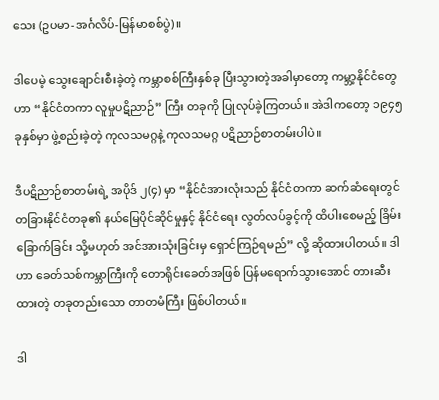သေး (ဥပမာ-အင်္ဂလိပ်-မြန်မာစစ်ပွဲ)။

ဒါပေမဲ့ သွေးချောင်းစီးခဲ့တဲ့ ကမ္ဘာစစ်ကြီးနှစ်ခု ပြီးသွားတဲ့အခါမှာတော့ ကမ္ဘာ့နိုင်ငံတွေဟာ “နိုင်ငံတကာ လူမှုပဋိညာဉ်” ကြီး တခုကို ပြုလုပ်ခဲ့ကြတယ်။ အဲဒါကတော့ ၁၉၄၅ ခုနှစ်မှာ ဖွဲ့စည်းခဲ့တဲ့ ကုလသမဂ္ဂနဲ့ ကုလသမဂ္ဂ ပဋိညာဉ်စာတမ်းပါပဲ။

ဒီပဋိညာဉ်စာတမ်းရဲ့ အပိုဒ် ၂(၄) မှာ “နိုင်ငံအားလုံးသည် နိုင်ငံတကာ ဆက်ဆံရေးတွင် တခြားနိုင်ငံတခု၏ နယ်မြေပိုင်ဆိုင်မှုနှင့် နိုင်ငံရေး လွတ်လပ်ခွင့်ကို ထိပါးစေမည့် ခြိမ်းခြောက်ခြင်း သို့မဟုတ် အင်အားသုံးခြင်းမှ ရှောင်ကြဉ်ရမည်” လို့ ဆိုထားပါတယ်။ ဒါဟာ ခေတ်သစ်ကမ္ဘာကြီးကို တောရိုင်းခေတ်အဖြစ် ပြန်မရောက်သွားအောင် တားဆီးထားတဲ့ တခုတည်းသော တာတမံကြီး ဖြစ်ပါတယ်။

ဒါ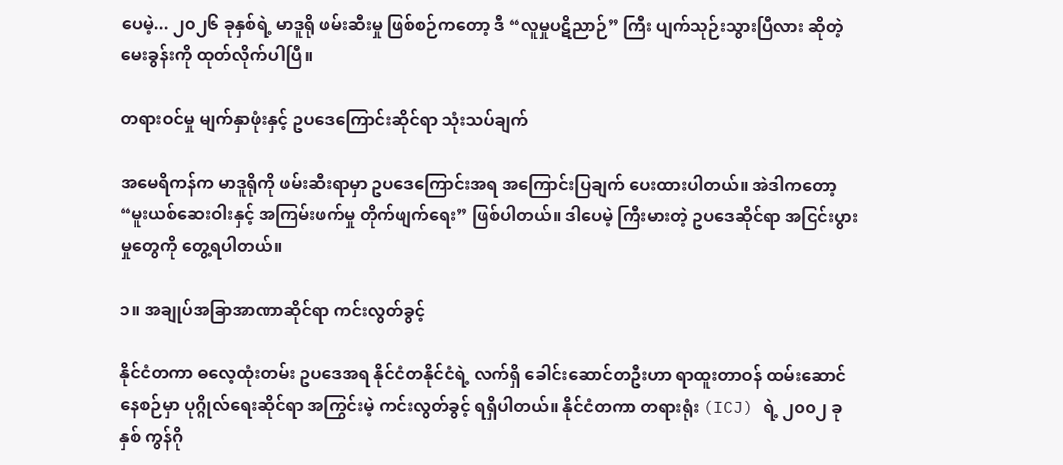ပေမဲ့... ၂၀၂၆ ခုနှစ်ရဲ့ မာဒူရို ဖမ်းဆီးမှု ဖြစ်စဉ်ကတော့ ဒီ “လူမှုပဋိညာဉ်” ကြီး ပျက်သုဉ်းသွားပြီလား ဆိုတဲ့ မေးခွန်းကို ထုတ်လိုက်ပါပြီ။

တရားဝင်မှု မျက်နှာဖုံးနှင့် ဥပဒေကြောင်းဆိုင်ရာ သုံးသပ်ချက်

အမေရိကန်က မာဒူရိုကို ဖမ်းဆီးရာမှာ ဥပဒေကြောင်းအရ အကြောင်းပြချက် ပေးထားပါတယ်။ အဲဒါကတော့ “မူးယစ်ဆေးဝါးနှင့် အကြမ်းဖက်မှု တိုက်ဖျက်ရေး” ဖြစ်ပါတယ်။ ဒါပေမဲ့ ကြီးမားတဲ့ ဥပဒေဆိုင်ရာ အငြင်းပွားမှုတွေကို တွေ့ရပါတယ်။

၁။ အချုပ်အခြာအာဏာဆိုင်ရာ ကင်းလွတ်ခွင့်

နိုင်ငံတကာ ဓလေ့ထုံးတမ်း ဥပဒေအရ နိုင်ငံတနိုင်ငံရဲ့ လက်ရှိ ခေါင်းဆောင်တဦးဟာ ရာထူးတာဝန် ထမ်းဆောင်နေစဉ်မှာ ပုဂ္ဂိုလ်ရေးဆိုင်ရာ အကြွင်းမဲ့ ကင်းလွတ်ခွင့် ရရှိပါတယ်။ နိုင်ငံတကာ တရားရုံး (ICJ) ရဲ့ ၂၀၀၂ ခုနှစ် ကွန်ဂို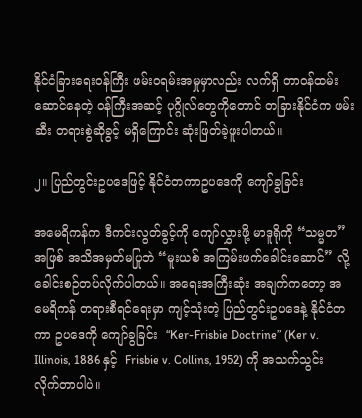နိုင်ငံခြားရေးဝန်ကြီး ဖမ်းဝရမ်းအမှုမှာလည်း လက်ရှိ တာဝန်ထမ်းဆောင်နေတဲ့ ဝန်ကြီးအဆင့် ပုဂ္ဂိုလ်တွေကိုတောင် တခြားနိုင်ငံက ဖမ်းဆီး တရားစွဲဆိုခွင့် မရှိကြောင်း ဆုံးဖြတ်ခဲ့ဖူးပါတယ်။

၂။ ပြည်တွင်းဥပဒေဖြင့် နိုင်ငံတကာဥပဒေကို ကျော်ခွခြင်း

အမေရိကန်က ဒီကင်းလွတ်ခွင့်ကို ကျော်လွှားဖို့ မာဒူရိုကို “သမ္မတ” အဖြစ် အသိအမှတ်မပြုဘဲ “မူးယစ် အကြမ်းဖက်ခေါင်းဆောင်” လို့ ခေါင်းစဉ်တပ်လိုက်ပါတယ်။ အရေးအကြီးဆုံး အချက်ကတော့ အမေရိကန် တရားစီရင်ရေးမှာ ကျင့်သုံးတဲ့ ပြည်တွင်းဥပဒေနဲ့ နိုင်ငံတကာ ဥပဒေကို ကျော်ခွခြင်း  “Ker-Frisbie Doctrine” (Ker v. Illinois, 1886 နှင့်  Frisbie v. Collins, 1952) ကို အသက်သွင်းလိုက်တာပါပဲ။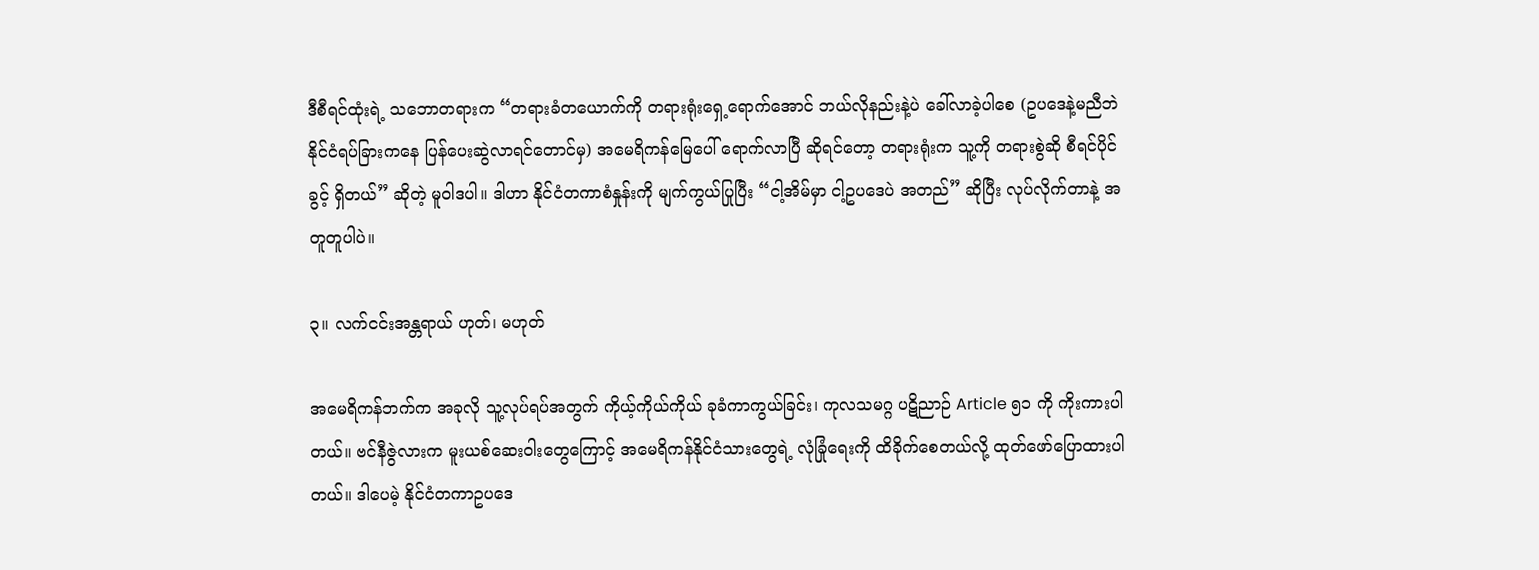ဒီစီရင်ထုံးရဲ့ သဘောတရားက “တရားခံတယောက်ကို တရားရုံးရှေ့ရောက်အောင် ဘယ်လိုနည်းနဲ့ပဲ ခေါ်လာခဲ့ပါစေ (ဥပဒေနဲ့မညီဘဲ နိုင်ငံရပ်ခြားကနေ ပြန်ပေးဆွဲလာရင်တောင်မှ) အမေရိကန်မြေပေါ် ရောက်လာပြီ ဆိုရင်တော့ တရားရုံးက သူ့ကို တရားစွဲဆို စီရင်ပိုင်ခွင့် ရှိတယ်” ဆိုတဲ့ မူဝါဒပါ။ ဒါဟာ နိုင်ငံတကာစံနှုန်းကို မျက်ကွယ်ပြုပြီး “ငါ့အိမ်မှာ ငါ့ဥပဒေပဲ အတည်” ဆိုပြီး လုပ်လိုက်တာနဲ့ အတူတူပါပဲ။

၃။ လက်ငင်းအန္တရာယ် ဟုတ်၊ မဟုတ်

အမေရိကန်ဘက်က အခုလို သူ့လုပ်ရပ်အတွက် ကိုယ့်ကိုယ်ကိုယ် ခုခံကာကွယ်ခြင်း၊ ကုလသမဂ္ဂ ပဋိညာဉ် Article ၅၁ ကို ကိုးကားပါတယ်။ ဗင်နီဇွဲလားက မူးယစ်ဆေးဝါးတွေကြောင့် အမေရိကန်နိုင်ငံသားတွေရဲ့ လုံခြုံရေးကို ထိခိုက်စေတယ်လို့ ထုတ်ဖော်ပြောထားပါတယ်။ ဒါပေမဲ့ နိုင်ငံတကာဥပဒေ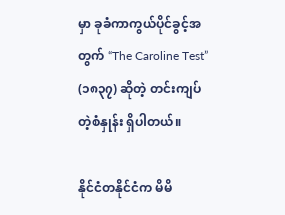မှာ ခုခံကာကွယ်ပိုင်ခွင့်အတွက် “The Caroline Test” (၁၈၃၇) ဆိုတဲ့ တင်းကျပ်တဲ့စံနှုန်း ရှိပါတယ်။

နိုင်ငံတနိုင်ငံက မိမိ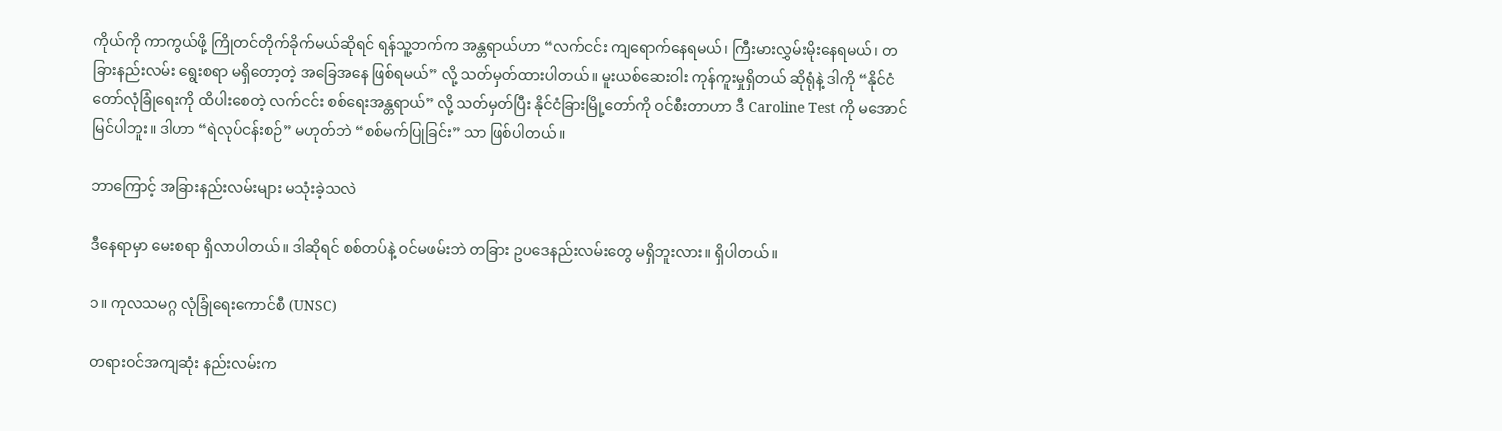ကိုယ်ကို ကာကွယ်ဖို့ ကြိုတင်တိုက်ခိုက်မယ်ဆိုရင် ရန်သူ့ဘက်က အန္တရာယ်ဟာ “လက်ငင်း ကျရောက်နေရမယ်၊ ကြီးမားလွှမ်းမိုးနေရမယ်၊ တခြားနည်းလမ်း ရွေးစရာ မရှိတော့တဲ့ အခြေအနေ ဖြစ်ရမယ်” လို့ သတ်မှတ်ထားပါတယ်။ မူးယစ်ဆေးဝါး ကုန်ကူးမှုရှိတယ် ဆိုရုံနဲ့ ဒါကို “နိုင်ငံတော်လုံခြုံရေးကို ထိပါးစေတဲ့ လက်ငင်း စစ်ရေးအန္တရာယ်” လို့ သတ်မှတ်ပြီး နိုင်ငံခြားမြို့တော်ကို ဝင်စီးတာဟာ ဒီ Caroline Test ကို မအောင်မြင်ပါဘူး။ ဒါဟာ “ရဲလုပ်ငန်းစဉ်” မဟုတ်ဘဲ “စစ်မက်ပြုခြင်း” သာ ဖြစ်ပါတယ်။

ဘာကြောင့် အခြားနည်းလမ်းများ မသုံးခဲ့သလဲ

ဒီနေရာမှာ မေးစရာ ရှိလာပါတယ်။ ဒါဆိုရင် စစ်တပ်နဲ့ ဝင်မဖမ်းဘဲ တခြား ဥပဒေနည်းလမ်းတွေ မရှိဘူးလား။ ရှိပါတယ်။

၁။ ကုလသမဂ္ဂ လုံခြုံရေးကောင်စီ (UNSC)

တရားဝင်အကျဆုံး နည်းလမ်းက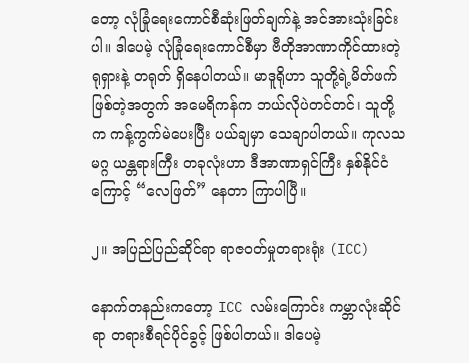တော့ လုံခြုံရေးကောင်စီဆုံးဖြတ်ချက်နဲ့ အင်အားသုံးခြင်းပါ။ ဒါပေမဲ့ လုံခြုံရေးကောင်စီမှာ ဗီတိုအာဏာကိုင်ထားတဲ့ ရုရှားနဲ့ တရုတ် ရှိနေပါတယ်။ မာဒူရိုဟာ သူတို့ရဲ့မိတ်ဖက် ဖြစ်တဲ့အတွက် အမေရိကန်က ဘယ်လိုပဲတင်တင်၊ သူတို့က ကန့်ကွက်မဲပေးပြီး ပယ်ချမှာ သေချာပါတယ်။ ကုလသမဂ္ဂ ယန္တရားကြီး တခုလုံးဟာ ဒီအာဏာရှင်ကြီး နှစ်နိုင်ငံကြောင့် “လေဖြတ်” နေတာ ကြာပါပြီ။

၂။ အပြည်ပြည်ဆိုင်ရာ ရာဇဝတ်မှုတရားရုံး (ICC)

နောက်တနည်းကတော့ ICC လမ်းကြောင်း ကမ္ဘာလုံးဆိုင်ရာ တရားစီရင်ပိုင်ခွင့် ဖြစ်ပါတယ်။ ဒါပေမဲ့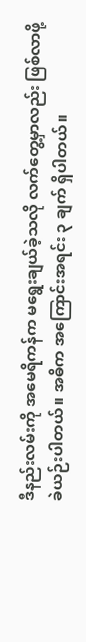ဒီနည်းလမ်းကို အမေရိကန်က မရွေးချယ်ခဲ့သလို လက်တွေ့မှာလည်း ဖြစ်လာဖို့ ခဲယဉ်းပါတယ်။ အဓိက အကြောင်းအရင်း ၃ ချက် ရှိပါတယ်။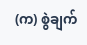(က) စွဲချက်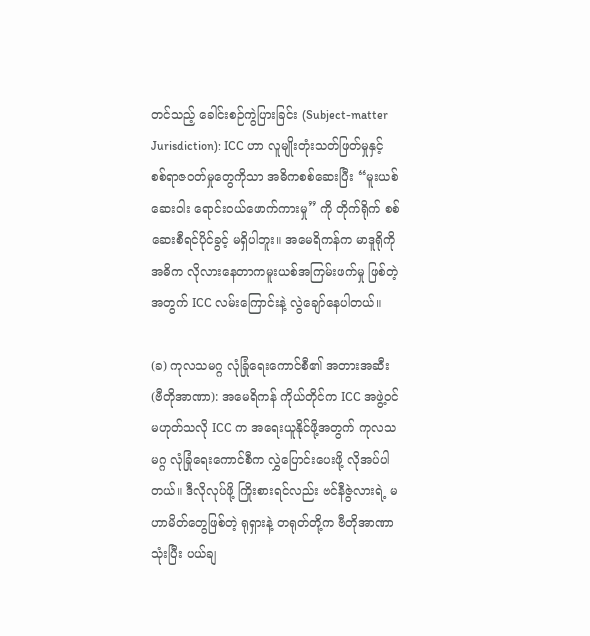တင်သည့် ခေါင်းစဉ်ကွဲပြားခြင်း (Subject-matter Jurisdiction): ICC ဟာ လူမျိုးတုံးသတ်ဖြတ်မှုနှင့် စစ်ရာဇဝတ်မှုတွေကိုသာ အဓိကစစ်ဆေးပြီး “မူးယစ်ဆေးဝါး ရောင်းဝယ်ဖောက်ကားမှု” ကို တိုက်ရိုက် စစ်ဆေးစီရင်ပိုင်ခွင့် မရှိပါဘူး။ အမေရိကန်က မာဒူရိုကို အဓိက လိုလားနေတာကမူးယစ်အကြမ်းဖက်မှု ဖြစ်တဲ့အတွက် ICC လမ်းကြောင်းနဲ့ လွဲချော်နေပါတယ်။

(ခ) ကုလသမဂ္ဂ လုံခြုံရေးကောင်စီ၏ အတားအဆီး (ဗီတိုအာဏာ): အမေရိကန် ကိုယ်တိုင်က ICC အဖွဲ့ဝင် မဟုတ်သလို ICC က အရေးယူနိုင်ဖို့အတွက် ကုလသမဂ္ဂ လုံခြုံရေးကောင်စီက လွှဲပြောင်းပေးဖို့ လိုအပ်ပါတယ်။ ဒီလိုလုပ်ဖို့ ကြိုးစားရင်လည်း ဗင်နီဇွဲလားရဲ့ မဟာမိတ်တွေဖြစ်တဲ့ ရုရှားနဲ့ တရုတ်တို့က ဗီတိုအာဏာသုံးပြီး ပယ်ချ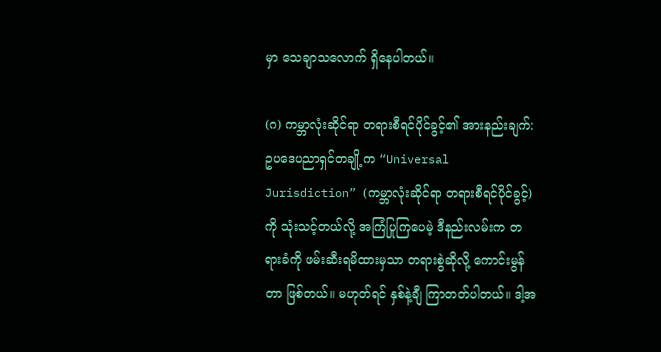မှာ သေချာသလောက် ရှိနေပါတယ်။

(ဂ) ကမ္ဘာလုံးဆိုင်ရာ တရားစီရင်ပိုင်ခွင့်၏ အားနည်းချက်: ဥပဒေပညာရှင်တချို့က “Universal Jurisdiction” (ကမ္ဘာလုံးဆိုင်ရာ တရားစီရင်ပိုင်ခွင့်) ကို သုံးသင့်တယ်လို့ အကြံပြုကြပေမဲ့ ဒီနည်းလမ်းက တရားခံကို ဖမ်းဆီးရမိထားမှသာ တရားစွဲဆိုလို့ ကောင်းမွန်တာ ဖြစ်တယ်။ မဟုတ်ရင် နှစ်နဲ့ချီ ကြာတတ်ပါတယ်။ ဒါ့အ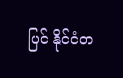ပြင် နိုင်ငံတ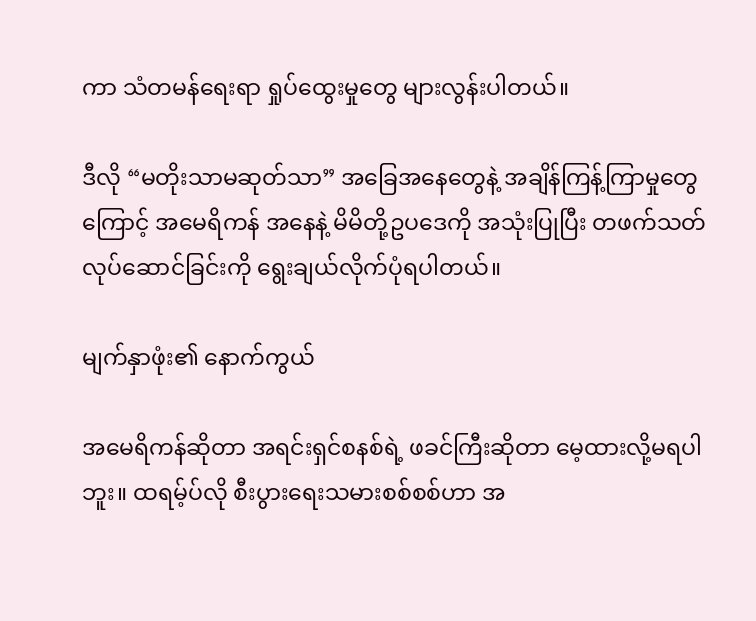ကာ သံတမန်ရေးရာ ရှုပ်ထွေးမှုတွေ များလွန်းပါတယ်။

ဒီလို “မတိုးသာမဆုတ်သာ” အခြေအနေတွေနဲ့ အချိန်ကြန့်ကြာမှုတွေကြောင့် အမေရိကန် အနေနဲ့ မိမိတို့ဥပဒေကို အသုံးပြုပြီး တဖက်သတ် လုပ်ဆောင်ခြင်းကို ရွေးချယ်လိုက်ပုံရပါတယ်။

မျက်နှာဖုံး၏ နောက်ကွယ်

အမေရိကန်ဆိုတာ အရင်းရှင်စနစ်ရဲ့ ဖခင်ကြီးဆိုတာ မေ့ထားလို့မရပါဘူး။ ထရမ့်ပ်လို စီးပွားရေးသမားစစ်စစ်ဟာ အ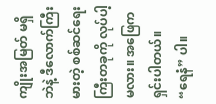ကျိုးအမြတ် မရှိဘဲနဲ့ ဒီလောက်ကြီးမားတဲ့ စစ်ဆင်ရေးကြီးတခုကို လုပ်ပါ့မလား။ အဖြေက ရှင်းပါတယ်။ “ရေနံ” ပါ။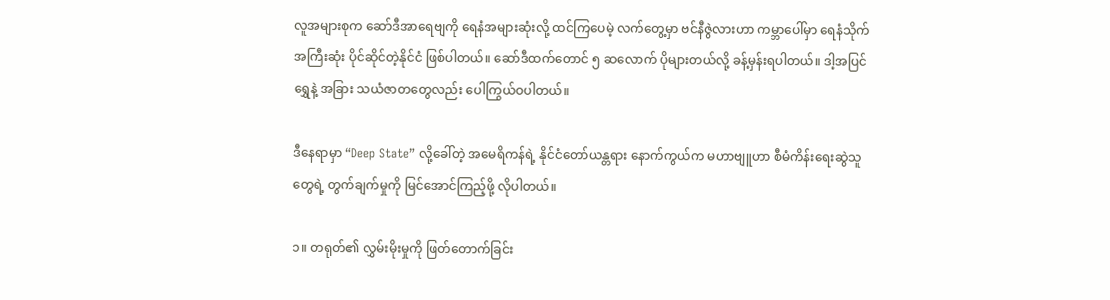လူအများစုက ဆော်ဒီအာရေဗျကို ရေနံအများဆုံးလို့ ထင်ကြပေမဲ့ လက်တွေ့မှာ ဗင်နီဇွဲလားဟာ ကမ္ဘာပေါ်မှာ ရေနံသိုက် အကြီးဆုံး ပိုင်ဆိုင်တဲ့နိုင်ငံ ဖြစ်ပါတယ်။ ဆော်ဒီထက်တောင် ၅ ဆလောက် ပိုများတယ်လို့ ခန့်မှန်းရပါတယ်။ ဒါ့အပြင် ရွှေနဲ့ အခြား သယံဇာတတွေလည်း ပေါကြွယ်ဝပါတယ်။

ဒီနေရာမှာ “Deep State” လို့ခေါ်တဲ့ အမေရိကန်ရဲ့ နိုင်ငံတော်ယန္တရား နောက်ကွယ်က မဟာဗျူဟာ စီမံကိန်းရေးဆွဲသူတွေရဲ့ တွက်ချက်မှုကို မြင်အောင်ကြည့်ဖို့ လိုပါတယ်။

၁။ တရုတ်၏ လွှမ်းမိုးမှုကို ဖြတ်တောက်ခြင်း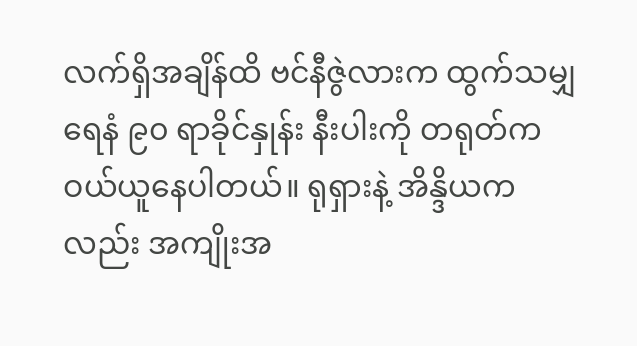လက်ရှိအချိန်ထိ ဗင်နီဇွဲလားက ထွက်သမျှ ရေနံ ၉၀ ရာခိုင်နှုန်း နီးပါးကို တရုတ်က ဝယ်ယူနေပါတယ်။ ရုရှားနဲ့ အိန္ဒိယကလည်း အကျိုးအ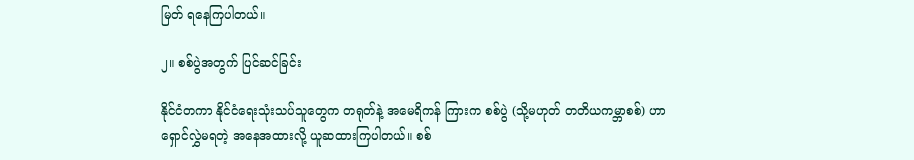မြတ် ရနေကြပါတယ်။

၂။ စစ်ပွဲအတွက် ပြင်ဆင်ခြင်း

နိုင်ငံတကာ နိုင်ငံရေးသုံးသပ်သူတွေက တရုတ်နဲ့ အမေရိကန် ကြားက စစ်ပွဲ (သို့မဟုတ် တတိယကမ္ဘာစစ်) ဟာ ရှောင်လွှဲမရတဲ့ အနေအထားလို့ ယူဆထားကြပါတယ်။ စစ်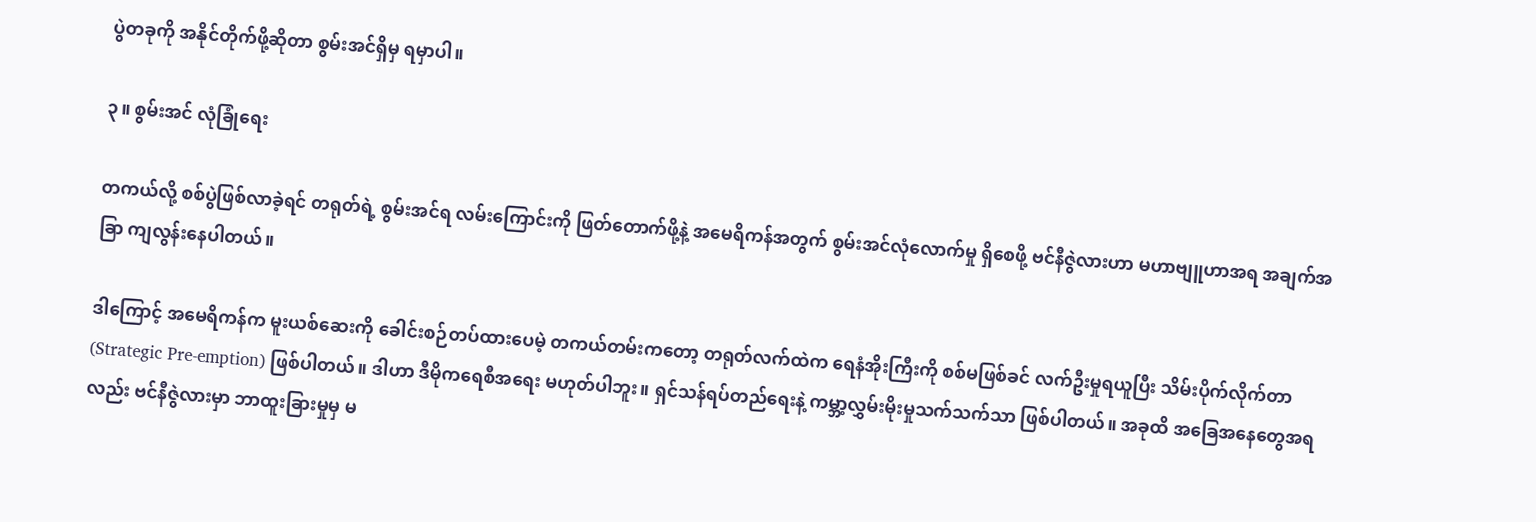ပွဲတခုကို အနိုင်တိုက်ဖို့ဆိုတာ စွမ်းအင်ရှိမှ ရမှာပါ။

၃။ စွမ်းအင် လုံခြုံရေး

တကယ်လို့ စစ်ပွဲဖြစ်လာခဲ့ရင် တရုတ်ရဲ့ စွမ်းအင်ရ လမ်းကြောင်းကို ဖြတ်တောက်ဖို့နဲ့ အမေရိကန်အတွက် စွမ်းအင်လုံလောက်မှု ရှိစေဖို့ ဗင်နီဇွဲလားဟာ မဟာဗျူဟာအရ အချက်အခြာ ကျလွန်းနေပါတယ်။

ဒါကြောင့် အမေရိကန်က မူးယစ်ဆေးကို ခေါင်းစဉ်တပ်ထားပေမဲ့ တကယ်တမ်းကတော့ တရုတ်လက်ထဲက ရေနံအိုးကြီးကို စစ်မဖြစ်ခင် လက်ဦးမှုရယူပြီး သိမ်းပိုက်လိုက်တာ (Strategic Pre-emption) ဖြစ်ပါတယ်။ ဒါဟာ ဒီမိုကရေစီအရေး မဟုတ်ပါဘူး။ ရှင်သန်ရပ်တည်ရေးနဲ့ ကမ္ဘာ့လွှမ်းမိုးမှုသက်သက်သာ ဖြစ်ပါတယ်။ အခုထိ အခြေအနေတွေအရလည်း ဗင်နီဇွဲလားမှာ ဘာထူးခြားမှုမှ မ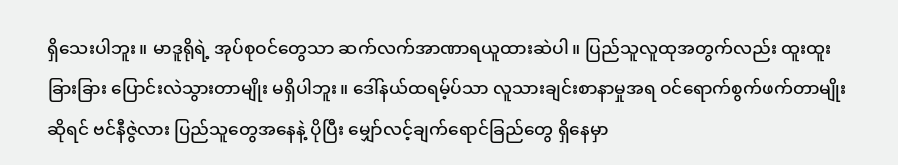ရှိသေးပါဘူး။ မာဒူရိုရဲ့ အုပ်စုဝင်တွေသာ ဆက်လက်အာဏာရယူထားဆဲပါ။ ပြည်သူလူထုအတွက်လည်း ထူးထူးခြားခြား ပြောင်းလဲသွားတာမျိုး မရှိပါဘူး။ ဒေါ်နယ်ထရမ့်ပ်သာ လူသားချင်းစာနာမှုအရ ဝင်ရောက်စွက်ဖက်တာမျိုး ဆိုရင် ဗင်နီဇွဲလား ပြည်သူတွေအနေနဲ့ ပိုပြီး မျှော်လင့်ချက်ရောင်ခြည်တွေ ရှိနေမှာ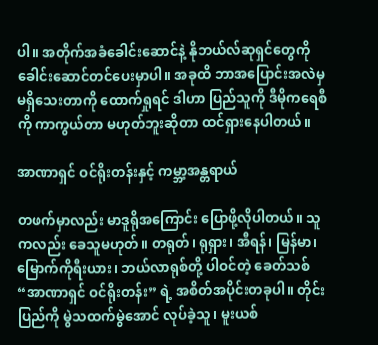ပါ။ အတိုက်အခံခေါင်းဆောင်နဲ့ နိုဘယ်လ်ဆုရှင်တွေကို ခေါင်းဆောင်တင်ပေးမှာပါ။ အခုထိ ဘာအပြောင်းအလဲမှ မရှိသေးတာကို ထောက်ရှုရင် ဒါဟာ ပြည်သူကို ဒီမိုကရေစီကို ကာကွယ်တာ မဟုတ်ဘူးဆိုတာ ထင်ရှားနေပါတယ်။

အာဏာရှင် ဝင်ရိုးတန်းနှင့် ကမ္ဘာ့အန္တရာယ်

တဖက်မှာလည်း မာဒူရိုအကြောင်း ပြောဖို့လိုပါတယ်။ သူကလည်း ခေသူမဟုတ်။ တရုတ်၊ ရုရှား၊ အီရန်၊ မြန်မာ၊ မြောက်ကိုရီးယား၊ ဘယ်လာရုစ်တို့ ပါဝင်တဲ့ ခေတ်သစ် “အာဏာရှင် ဝင်ရိုးတန်း” ရဲ့ အစိတ်အပိုင်းတခုပါ။ တိုင်းပြည်ကို မွဲသထက်မွဲအောင် လုပ်ခဲ့သူ၊ မူးယစ်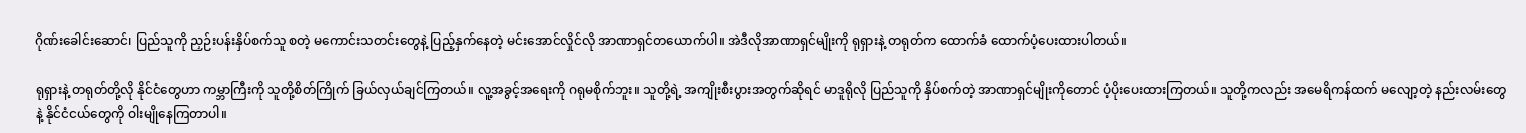ဂိုဏ်းခေါင်းဆောင်၊ ပြည်သူကို ညှဉ်းပန်းနှိပ်စက်သူ စတဲ့ မကောင်းသတင်းတွေနဲ့ ပြည့်နှက်နေတဲ့ မင်းအောင်လှိုင်လို အာဏာရှင်တယောက်ပါ။ အဲဒီလိုအာဏာရှင်မျိုးကို ရုရှားနဲ့ တရုတ်က ထောက်ခံ ထောက်ပံ့ပေးထားပါတယ်။

ရုရှားနဲ့ တရုတ်တို့လို နိုင်ငံတွေဟာ ကမ္ဘာကြီးကို သူတို့စိတ်ကြိုက် ခြယ်လှယ်ချင်ကြတယ်။ လူ့အခွင့်အရေးကို ဂရုမစိုက်ဘူး။ သူတို့ရဲ့ အကျိုးစီးပွားအတွက်ဆိုရင် မာဒူရိုလို ပြည်သူကို နှိပ်စက်တဲ့ အာဏာရှင်မျိုးကိုတောင် ပံ့ပိုးပေးထားကြတယ်။ သူတို့ကလည်း အမေရိကန်ထက် မလျော့တဲ့ နည်းလမ်းတွေနဲ့ နိုင်ငံငယ်တွေကို ဝါးမျိုနေကြတာပါ။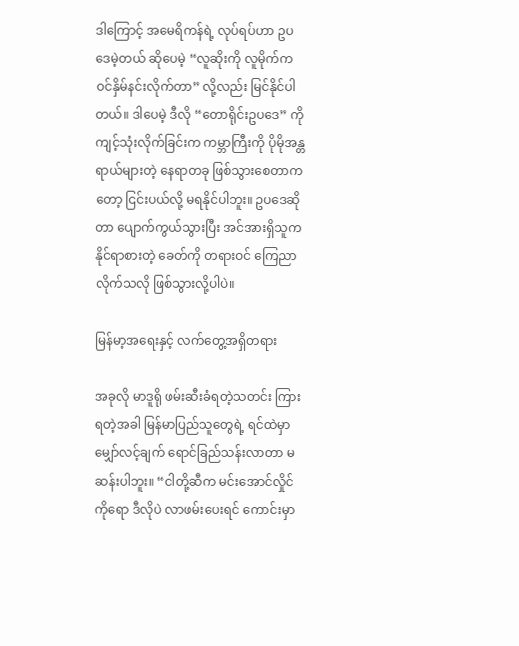ဒါကြောင့် အမေရိကန်ရဲ့ လုပ်ရပ်ဟာ ဥပဒေမဲ့တယ် ဆိုပေမဲ့ “လူဆိုးကို လူမိုက်က ဝင်နှိမ်နင်းလိုက်တာ” လို့လည်း မြင်နိုင်ပါတယ်။ ဒါပေမဲ့ ဒီလို “တောရိုင်းဥပဒေ” ကို ကျင့်သုံးလိုက်ခြင်းက ကမ္ဘာကြီးကို ပိုမိုအန္တရာယ်များတဲ့ နေရာတခု ဖြစ်သွားစေတာကတော့ ငြင်းပယ်လို့ မရနိုင်ပါဘူး။ ဥပဒေဆိုတာ ပျောက်ကွယ်သွားပြီး အင်အားရှိသူက နိုင်ရာစားတဲ့ ခေတ်ကို တရားဝင် ကြေညာလိုက်သလို ဖြစ်သွားလို့ပါပဲ။

မြန်မာ့အရေးနှင့် လက်တွေ့အရှိတရား

အခုလို မာဒူရို ဖမ်းဆီးခံရတဲ့သတင်း ကြားရတဲ့အခါ မြန်မာပြည်သူတွေရဲ့ ရင်ထဲမှာ မျှော်လင့်ချက် ရောင်ခြည်သန်းလာတာ မဆန်းပါဘူး။ “ငါတို့ဆီက မင်းအောင်လှိုင်ကိုရော ဒီလိုပဲ လာဖမ်းပေးရင် ကောင်းမှာ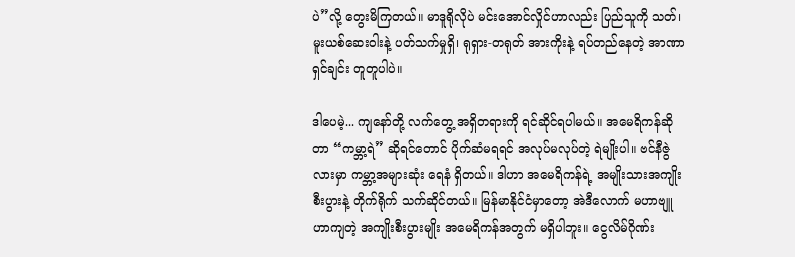ပဲ”လို့ တွေးမိကြတယ်။ မာဒူရိုလိုပဲ မင်းအောင်လှိုင်ဟာလည်း ပြည်သူကို သတ်၊ မူးယစ်ဆေးဝါးနဲ့ ပတ်သက်မှုရှိ၊ ရုရှား-တရုတ် အားကိုးနဲ့ ရပ်တည်နေတဲ့ အာဏာရှင်ချင်း တူတူပါပဲ။

ဒါပေမဲ့... ကျနော်တို့ လက်တွေ့ အရှိတရားကို ရင်ဆိုင်ရပါမယ်။ အမေရိကန်ဆိုတာ “ကမ္ဘာ့ရဲ” ဆိုရင်တောင် ပိုက်ဆံမရရင် အလုပ်မလုပ်တဲ့ ရဲမျိုးပါ။ ဗင်နီဇွဲလားမှာ ကမ္ဘာ့အများဆုံး ရေနံ ရှိတယ်။ ဒါဟာ အမေရိကန်ရဲ့ အမျိုးသားအကျိုးစီးပွားနဲ့ တိုက်ရိုက် သက်ဆိုင်တယ်။ မြန်မာနိုင်ငံမှာတော့ အဲဒီလောက် မဟာဗျူဟာကျတဲ့ အကျိုးစီးပွားမျိုး အမေရိကန်အတွက် မရှိပါဘူး။ ငွေလိမ်ဂိုဏ်း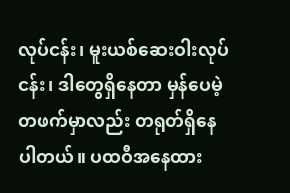လုပ်ငန်း၊ မူးယစ်ဆေးဝါးလုပ်ငန်း၊ ဒါတွေရှိနေတာ မှန်ပေမဲ့ တဖက်မှာလည်း တရုတ်ရှိနေပါတယ်။ ပထဝီအနေထား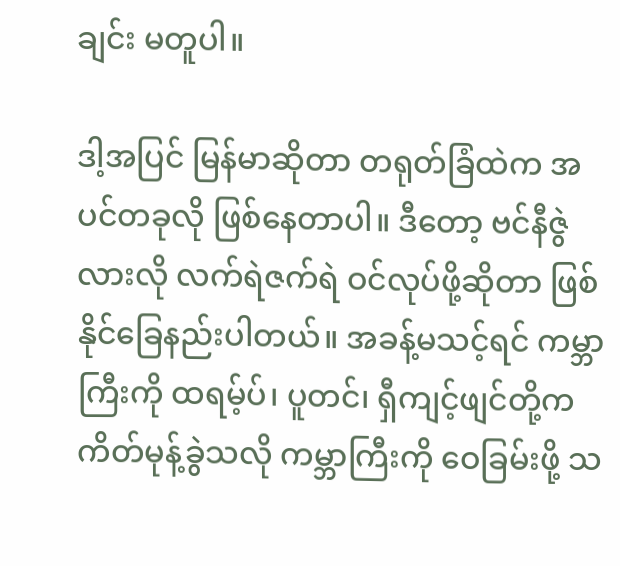ချင်း မတူပါ။

ဒါ့အပြင် မြန်မာဆိုတာ တရုတ်ခြံထဲက အပင်တခုလို ဖြစ်နေတာပါ။ ဒီတော့ ဗင်နီဇွဲလားလို လက်ရဲဇက်ရဲ ဝင်လုပ်ဖို့ဆိုတာ ဖြစ်နိုင်ခြေနည်းပါတယ်။ အခန့်မသင့်ရင် ကမ္ဘာကြီးကို ထရမ့်ပ်၊ ပူတင်၊ ရှီကျင့်ဖျင်တို့က ကိတ်မုန့်ခွဲသလို ကမ္ဘာကြီးကို ဝေခြမ်းဖို့ သ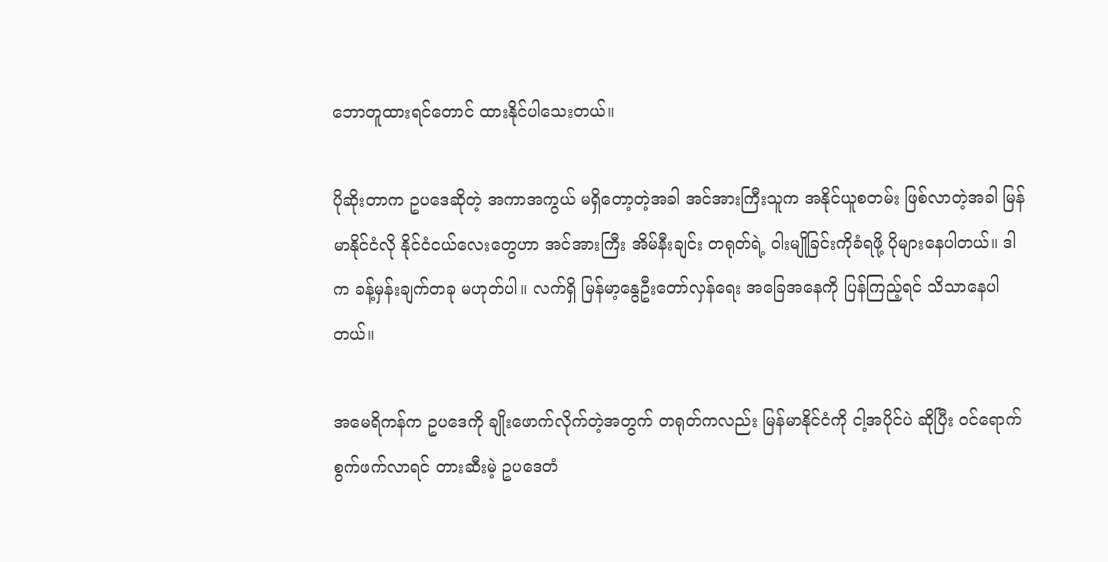ဘောတူထားရင်တောင် ထားနိုင်ပါသေးတယ်။

ပိုဆိုးတာက ဥပဒေဆိုတဲ့ အကာအကွယ် မရှိတော့တဲ့အခါ အင်အားကြီးသူက အနိုင်ယူစတမ်း ဖြစ်လာတဲ့အခါ မြန်မာနိုင်ငံလို နိုင်ငံငယ်လေးတွေဟာ အင်အားကြီး အိမ်နီးချင်း တရုတ်ရဲ့ ဝါးမျိုခြင်းကိုခံရဖို့ ပိုများနေပါတယ်။ ဒါက ခန့်မှန်းချက်တခု မဟုတ်ပါ။ လက်ရှိ မြန်မာ့နွေဦးတော်လှန်ရေး အခြေအနေကို ပြန်ကြည့်ရင် သိသာနေပါတယ်။

အမေရိကန်က ဥပဒေကို ချိုးဖောက်လိုက်တဲ့အတွက် တရုတ်ကလည်း မြန်မာနိုင်ငံကို ငါ့အပိုင်ပဲ ဆိုပြီး ဝင်ရောက်စွက်ဖက်လာရင် တားဆီးမဲ့ ဥပဒေတံ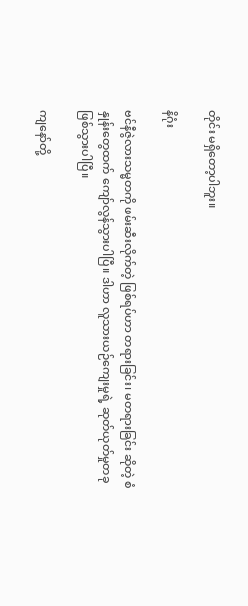တိုင်း မရှိတော့ပါဘူး။

နိဂုံး

ဗင်နီဇွဲလားသမ္မတကို ဖမ်းဆီးလိုက်တဲ့ ဖြစ်ရပ်ဟာ တရားခြင်း၊ မတရားခြင်း ဆိုတဲ့ စံနှုန်းတွေထက် ကျော်လွန်သွားပါပြီ။ ဒါဟာ လူသားယဉ်ကျေးမှုရဲ့ ဆုတ်ယုတ်မှုတခု ဖြစ်သွားပါပြီ။

ကျနော်တို့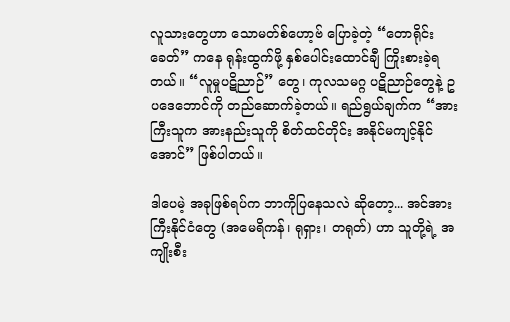လူသားတွေဟာ သောမတ်စ်ဟော့ဗ် ပြောခဲ့တဲ့ “တောရိုင်းခေတ်” ကနေ ရုန်းထွက်ဖို့ နှစ်ပေါင်းထောင်ချီ ကြိုးစားခဲ့ရတယ်။ “လူမှုပဋိညာဉ်” တွေ၊ ကုလသမဂ္ဂ ပဋိညာဉ်တွေနဲ့ ဥပဒေဘောင်ကို တည်ဆောက်ခဲ့တယ်။ ရည်ရွယ်ချက်က “အားကြီးသူက အားနည်းသူကို စိတ်ထင်တိုင်း အနိုင်မကျင့်နိုင်အောင်” ဖြစ်ပါတယ်။

ဒါပေမဲ့ အခုဖြစ်ရပ်က ဘာကိုပြနေသလဲ ဆိုတော့... အင်အားကြီးနိုင်ငံတွေ (အမေရိကန်၊ ရုရှား၊ တရုတ်) ဟာ သူတို့ရဲ့ အကျိုးစီး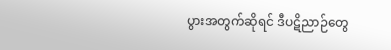ပွားအတွက်ဆိုရင် ဒီပဋိညာဉ်တွေ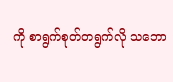ကို စာရွက်စုတ်တရွက်လို သဘော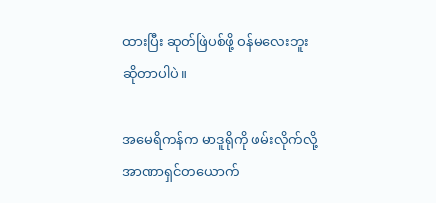ထားပြီး ဆုတ်ဖြဲပစ်ဖို့ ဝန်မလေးဘူး ဆိုတာပါပဲ။

အမေရိကန်က မာဒူရိုကို ဖမ်းလိုက်လို့ အာဏာရှင်တယောက်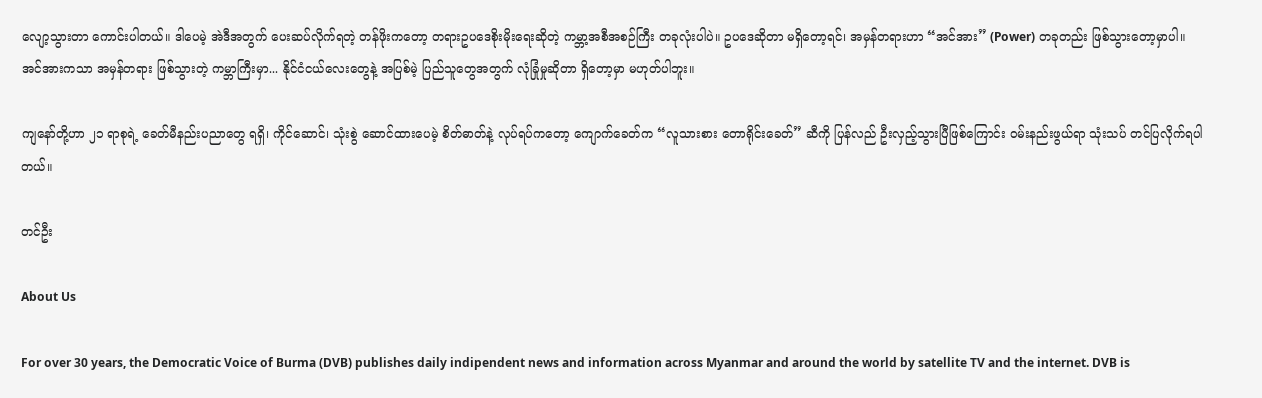လျော့သွားတာ ကောင်းပါတယ်။ ဒါပေမဲ့ အဲဒီအတွက် ပေးဆပ်လိုက်ရတဲ့ တန်ဖိုးကတော့ တရားဥပဒေစိုးမိုးရေးဆိုတဲ့ ကမ္ဘာ့အစီအစဉ်ကြီး တခုလုံးပါပဲ။ ဥပဒေဆိုတာ မရှိတော့ရင်၊ အမှန်တရားဟာ “အင်အား” (Power) တခုတည်း ဖြစ်သွားတော့မှာပါ။ အင်အားကသာ အမှန်တရား ဖြစ်သွားတဲ့ ကမ္ဘာကြီးမှာ... နိုင်ငံငယ်လေးတွေနဲ့ အပြစ်မဲ့ ပြည်သူတွေအတွက် လုံခြုံမှုဆိုတာ ရှိတော့မှာ မဟုတ်ပါဘူး။

ကျနော်တို့ဟာ ၂၁ ရာစုရဲ့ ခေတ်မီနည်းပညာတွေ ရရှိ၊ ကိုင်ဆောင်၊ သုံးစွဲ ဆောင်ထားပေမဲ့ စိတ်ဓာတ်နဲ့ လုပ်ရပ်ကတော့ ကျောက်ခေတ်က “လူသားစား တောရိုင်းခေတ်” ဆီကို ပြန်လည် ဦးလှည့်သွားပြီဖြစ်ကြောင်း ဝမ်းနည်းဖွယ်ရာ သုံးသပ် တင်ပြလိုက်ရပါတယ်။

တင်ဦး

About Us

For over 30 years, the Democratic Voice of Burma (DVB) publishes daily indipendent news and information across Myanmar and around the world by satellite TV and the internet. DVB is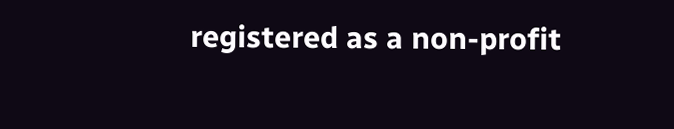registered as a non-profit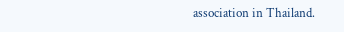association in Thailand.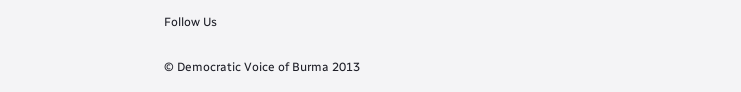Follow Us

© Democratic Voice of Burma 2013